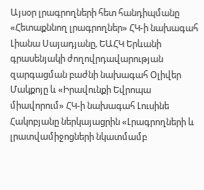Այսօր լրագրողների հետ հանդիպմանը «Հետաքննող լրագրողներ» ՀԿ-ի նախագահ Լիանա Սայադյանը, ԵԱՀԿ Երևանի գրասենյակի ժողովրդավարության զարգացման բաժնի նախագահ Օլիվեր Մակքոյը և «Իրավունքի Եվրոպա միավորում» ՀԿ-ի նախագահ Լուսինե Հակոբյանը ներկայացրին «Լրագրողների և լրատվամիջոցների նկատմամբ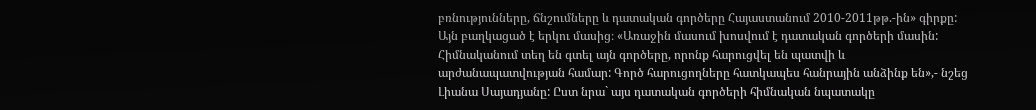բռնությունները, ճնշումները և դատական գործերը Հայաստանում 2010-2011թթ.-ին» գիրքը:
Այն բաղկացած է երկու մասից։ «Առաջին մասում խոսվում է դատական գործերի մասին: Հիմնականում տեղ են գտել այն գործերը, որոնք հարուցվել են պատվի և արժանապատվության համար: Գործ հարուցողները հատկապես հանրային անձինք են»,- նշեց Լիանա Սայադյանը: Ըստ նրա` այս դատական գործերի հիմնական նպատակը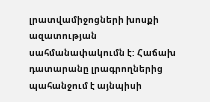լրատվամիջոցների խոսքի ազատության սահմանափակումն է: Հաճախ դատարանը լրագրողներից պահանջում է այնպիսի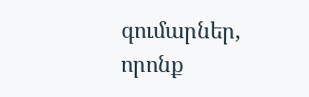գումարներ, որոնք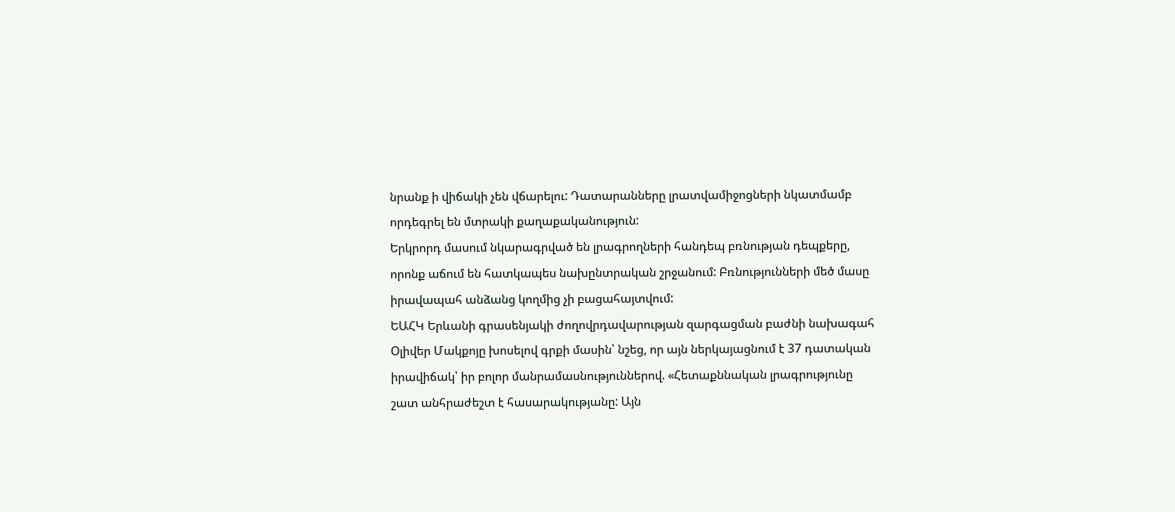նրանք ի վիճակի չեն վճարելու: Դատարանները լրատվամիջոցների նկատմամբ որդեգրել են մտրակի քաղաքականություն:
Երկրորդ մասում նկարագրված են լրագրողների հանդեպ բռնության դեպքերը, որոնք աճում են հատկապես նախընտրական շրջանում: Բռնությունների մեծ մասը իրավապահ անձանց կողմից չի բացահայտվում:
ԵԱՀԿ Երևանի գրասենյակի ժողովրդավարության զարգացման բաժնի նախագահ Օլիվեր Մակքոյը խոսելով գրքի մասին՝ նշեց, որ այն ներկայացնում է 37 դատական իրավիճակ՝ իր բոլոր մանրամասնություններով. «Հետաքննական լրագրությունը շատ անհրաժեշտ է հասարակությանը: Այն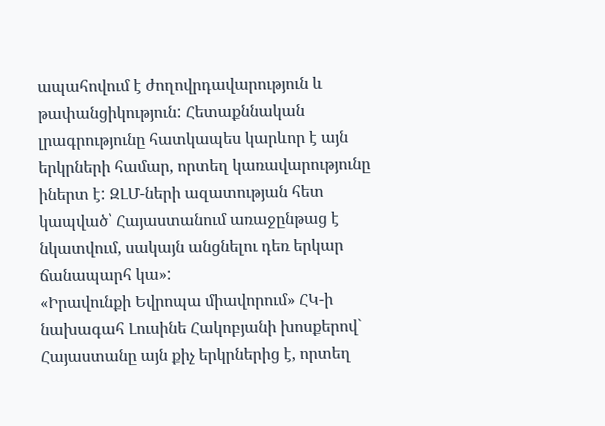ապահովում է ժողովրդավարություն և թափանցիկություն: Հետաքննական լրագրությունը հատկապես կարևոր է այն երկրների համար, որտեղ կառավարությունը իներտ է: ԶԼՄ-ների ազատության հետ կապված՝ Հայաստանում առաջընթաց է նկատվում, սակայն անցնելու դեռ երկար ճանապարհ կա»:
«Իրավունքի Եվրոպա միավորում» ՀԿ-ի նախագահ Լուսինե Հակոբյանի խոսքերով` Հայաստանը այն քիչ երկրներից է, որտեղ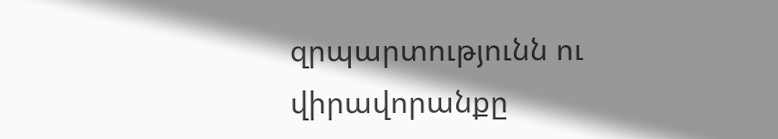զրպարտությունն ու վիրավորանքը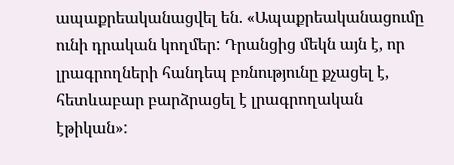ապաքրեականացվել են. «Ապաքրեականացումը ունի դրական կողմեր: Դրանցից մեկն այն է, որ լրագրողների հանդեպ բռնությունը քչացել է, հետևաբար բարձրացել է լրագրողական էթիկան»: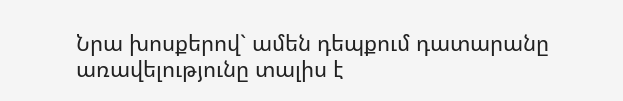Նրա խոսքերով` ամեն դեպքում դատարանը առավելությունը տալիս է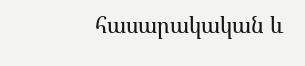հասարակական և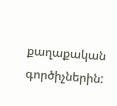քաղաքական գործիչներին: